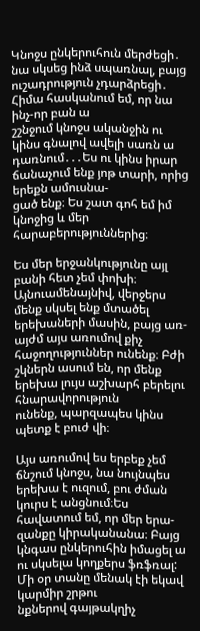Կնոջս ընկերուհուն մերժեցի․ նա սկսեց ինձ սպառնալ, բայց ուշադրություն չդարձրեցի․ Հիմա հասկանում եմ, որ նա ինչ-որ բան ա
շշնջում կնոջս ականջին ու կինս գնալով ավելի սառն ա դառնում․․․Ես ու կինս իրար ճանաչում ենք յոթ տարի, որից երեքն ամուսնա-
ցած ենք։ Ես շատ գոհ եմ իմ կնոջից և մեր հարաբերություններից։

Ես մեր երջանկությունը այլ բանի հետ չեմ փոխի։ Այնուամենայնիվ, վերջերս մենք սկսել ենք մտածել երեխաների մասին, բայց առ-
այժմ այս առումով քիչ հաջողություններ ունենք։ Բժի շկներն ասում են, որ մենք երեխա լույս աշխարհ բերելու հնարավորություն
ունենք, պարզապես կինս պետք է բուժ վի։

Այս առումով ես երբեք չեմ ճնշում կնոջս, նա նույնպես երեխա է ուզում, բու ժման կուրս է անցնում։Ես հավատում եմ, որ մեր երա-
զանքը կիրականանա։ Բայց կնգաս ընկերուհին իմացել ա ու սկսելա կողքերս ֆռֆռալ: Մի օր տանը մենակ էի եկավ կարմիր շրթու
նքներով գայթակղիչ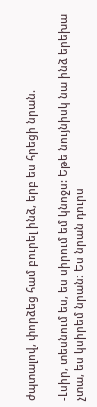ժպտալով, փորձեց համ բուրել ինձ, երբ ես հրեցի նրան.

-Լսիր, տեսնում ես, ես սիրում եմ կնոջս: Եթե նույնիսկ նա ինձ երեխա չտա, ես կսիրեմ նրան։ Ես նրան դուրս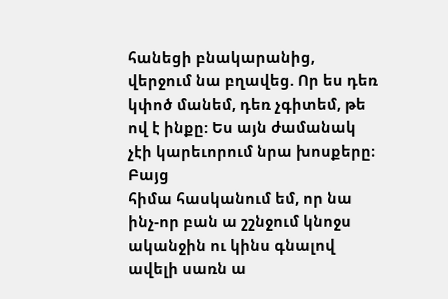հանեցի բնակարանից,
վերջում նա բղավեց. Որ ես դեռ կփոծ մանեմ, դեռ չգիտեմ, թե ով է ինքը: Ես այն ժամանակ չէի կարեւորում նրա խոսքերը։ Բայց
հիմա հասկանում եմ, որ նա ինչ-որ բան ա շշնջում կնոջս ականջին ու կինս գնալով ավելի սառն ա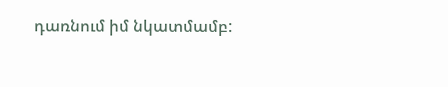դառնում իմ նկատմամբ: